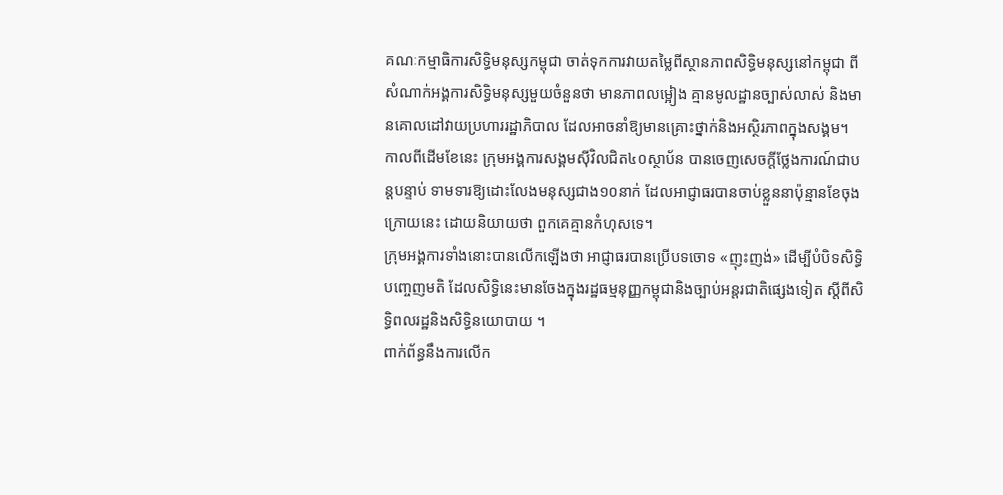គណៈកម្មាធិការសិទ្ធិមនុស្សកម្ពុជា ចាត់ទុកការវាយតម្លៃពីស្ថានភាពសិទ្ធិមនុស្សនៅកម្ពុជា ពីសំណាក់អង្គការសិទ្ធិមនុស្សមួយចំនួនថា មានភាពលម្អៀង គ្មានមូលដ្ឋានច្បាស់លាស់ និងមានគោលដៅវាយប្រហាររដ្ឋាភិបាល ដែលអាចនាំឱ្យមានគ្រោះថ្នាក់និងអស្ថិរភាពក្នុងសង្គម។
កាលពីដើមខែនេះ ក្រុមអង្គការសង្គមស៊ីវិលជិត៤០ស្ថាប័ន បានចេញសេចក្តីថ្លែងការណ៍ជាបន្តបន្ទាប់ ទាមទារឱ្យដោះលែងមនុស្សជាង១០នាក់ ដែលអាជ្ញាធរបានចាប់ខ្លួននាប៉ុន្មានខែចុងក្រោយនេះ ដោយនិយាយថា ពួកគេគ្មានកំហុសទេ។
ក្រុមអង្គការទាំងនោះបានលើកឡើងថា អាជ្ញាធរបានប្រើបទចោទ «ញុះញង់» ដើម្បីបំបិទសិទ្ធិបញ្ចេញមតិ ដែលសិទ្ធិនេះមានចែងក្នុងរដ្ឋធម្មនុញ្ញកម្ពុជានិងច្បាប់អន្តរជាតិផ្សេងទៀត ស្តីពីសិទ្ធិពលរដ្ឋនិងសិទ្ធិនយោបាយ ។
ពាក់ព័ន្ធនឹងការលើក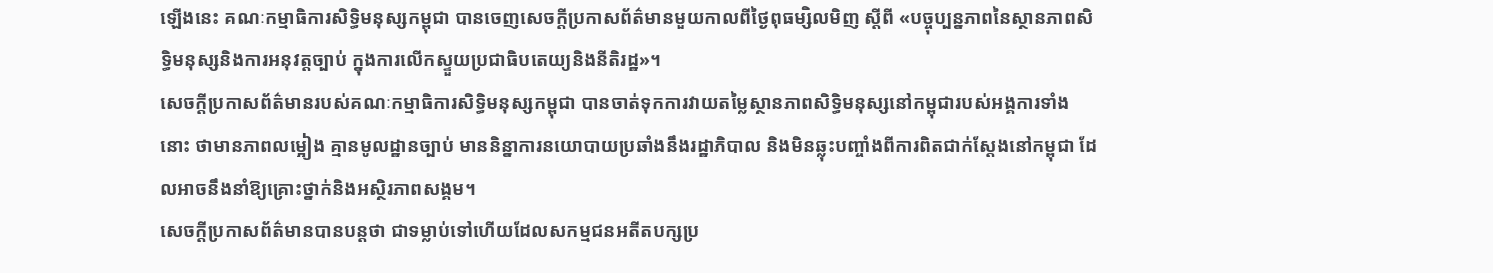ឡើងនេះ គណៈកម្មាធិការសិទ្ធិមនុស្សកម្ពុជា បានចេញសេចក្តីប្រកាសព័ត៌មានមួយកាលពីថ្ងៃពុធម្សិលមិញ ស្តីពី «បច្ចុប្បន្នភាពនៃស្ថានភាពសិទ្ធិមនុស្សនិងការអនុវត្តច្បាប់ ក្នុងការលើកស្ទួយប្រជាធិបតេយ្យនិងនីតិរដ្ឋ»។
សេចក្តីប្រកាសព័ត៌មានរបស់គណៈកម្មាធិការសិទ្ធិមនុស្សកម្ពុជា បានចាត់ទុកការវាយតម្លៃស្ថានភាពសិទ្ធិមនុស្សនៅកម្ពុជារបស់អង្គការទាំងនោះ ថាមានភាពលម្អៀង គ្មានមូលដ្ឋានច្បាប់ មាននិន្នាការនយោបាយប្រឆាំងនឹងរដ្ឋាភិបាល និងមិនឆ្លុះបញ្ចាំងពីការពិតជាក់ស្តែងនៅកម្ពុជា ដែលអាចនឹងនាំឱ្យគ្រោះថ្នាក់និងអស្ថិរភាពសង្គម។
សេចក្តីប្រកាសព័ត៌មានបានបន្តថា ជាទម្លាប់ទៅហើយដែលសកម្មជនអតីតបក្សប្រ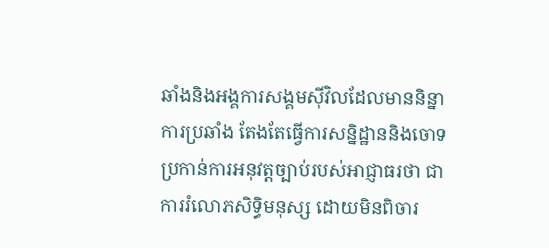ឆាំងនិងអង្គការសង្គមស៊ីវិលដែលមាននិន្នាការប្រឆាំង តែងតែធ្វើការសន្និដ្ឋាននិងចោទប្រកាន់ការអនុវត្តច្បាប់របស់អាជ្ញាធរថា ជាការរំលោភសិទ្ធិមនុស្ស ដោយមិនពិចារ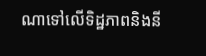ណាទៅលើទិដ្ឋភាពនិងនី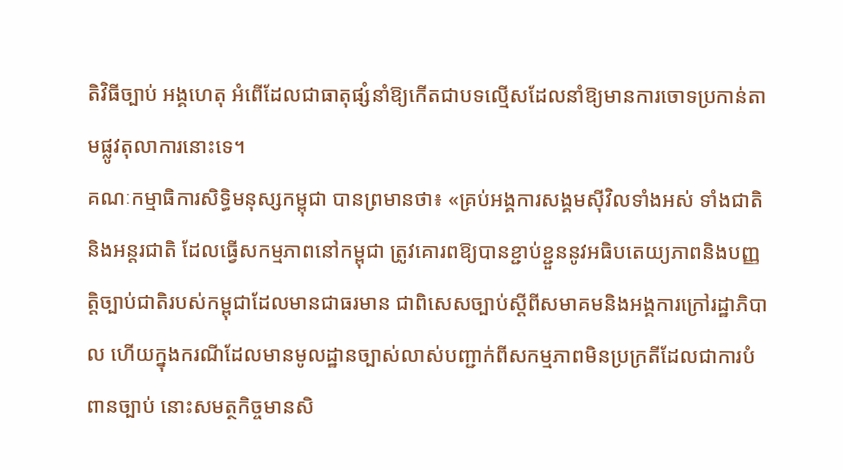តិវិធីច្បាប់ អង្គហេតុ អំពើដែលជាធាតុផ្សំនាំឱ្យកើតជាបទល្មើសដែលនាំឱ្យមានការចោទប្រកាន់តាមផ្លូវតុលាការនោះទេ។
គណៈកម្មាធិការសិទ្ធិមនុស្សកម្ពុជា បានព្រមានថា៖ «គ្រប់អង្គការសង្គមស៊ីវិលទាំងអស់ ទាំងជាតិនិងអន្តរជាតិ ដែលធ្វើសកម្មភាពនៅកម្ពុជា ត្រូវគោរពឱ្យបានខ្ជាប់ខ្ជួននូវអធិបតេយ្យភាពនិងបញ្ញតិ្តច្បាប់ជាតិរបស់កម្ពុជាដែលមានជាធរមាន ជាពិសេសច្បាប់ស្តីពីសមាគមនិងអង្គការក្រៅរដ្ឋាភិបាល ហើយក្នុងករណីដែលមានមូលដ្ឋានច្បាស់លាស់បញ្ជាក់ពីសកម្មភាពមិនប្រក្រតីដែលជាការបំពានច្បាប់ នោះសមត្ថកិច្ចមានសិ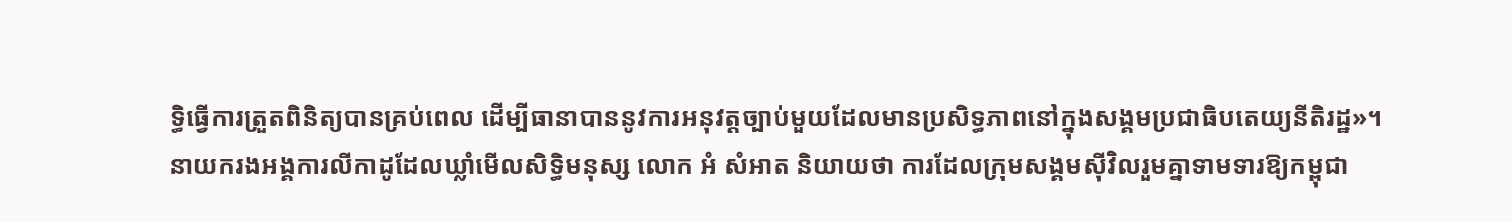ទ្ធិធ្វើការត្រួតពិនិត្យបានគ្រប់ពេល ដើម្បីធានាបាននូវការអនុវត្តច្បាប់មួយដែលមានប្រសិទ្ធភាពនៅក្នុងសង្គមប្រជាធិបតេយ្យនីតិរដ្ឋ»។
នាយករងអង្គការលីកាដូដែលឃ្លាំមើលសិទ្ធិមនុស្ស លោក អំ សំអាត និយាយថា ការដែលក្រុមសង្គមស៊ីវិលរួមគ្នាទាមទារឱ្យកម្ពុជា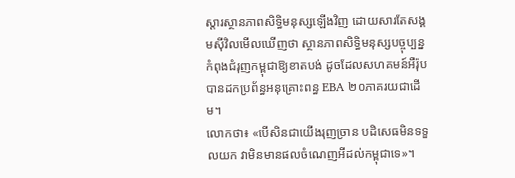ស្តារស្ថានភាពសិទ្ធិមនុស្សឡើងវិញ ដោយសារតែសង្គមស៊ីវិលមើលឃើញថា ស្ថានភាពសិទ្ធិមនុស្សបច្ចុប្បន្ន កំពុងជំរុញកម្ពុជាឱ្យខាតបង់ ដូចដែលសហគមន៍អឺរ៉ុបបានដកប្រព័ន្ធអនុគ្រោះពន្ធ EBA ២០ភាគរយជាដើម។
លោកថា៖ «បើសិនជាយើងរុញច្រាន បដិសេធមិនទទួលយក វាមិនមានផលចំណេញអីដល់កម្ពុជាទេ»។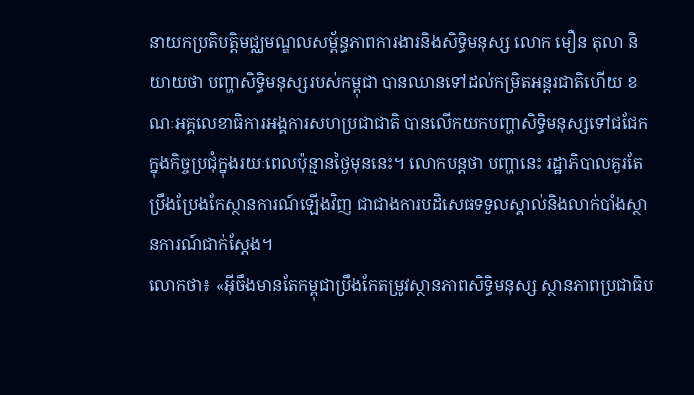នាយកប្រតិបត្តិមជ្ឈមណ្ឌលសម្ព័ន្ធភាពការងារនិងសិទ្ធិមនុស្ស លោក មឿន តុលា និយាយថា បញ្ហាសិទ្ធិមនុស្សរបស់កម្ពុជា បានឈានទៅដល់កម្រិតអន្តរជាតិហើយ ខណៈអគ្គលេខាធិការអង្គការសហប្រជាជាតិ បានលើកយកបញ្ហាសិទ្ធិមនុស្សទៅជជែកក្នុងកិច្ចប្រជុំក្នុងរយៈពេលប៉ុន្មានថ្ងៃមុននេះ។ លោកបន្តថា បញ្ហានេះ រដ្ឋាភិបាលគួរតែប្រឹងប្រែងកែស្ថានការណ៍ឡើងវិញ ជាជាងការបដិសេធទទួលស្គាល់និងលាក់បាំងស្ថានការណ៍ជាក់ស្តែង។
លោកថា៖ «អ៊ីចឹងមានតែកម្ពុជាប្រឹងកែតម្រូវស្ថានភាពសិទ្ធិមនុស្ស ស្ថានភាពប្រជាធិប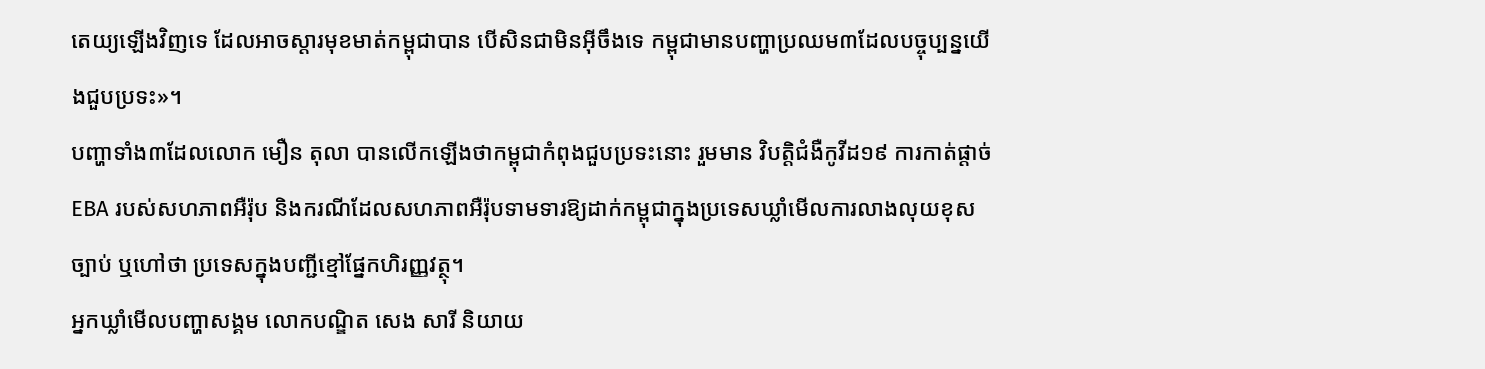តេយ្យឡើងវិញទេ ដែលអាចស្តារមុខមាត់កម្ពុជាបាន បើសិនជាមិនអ៊ីចឹងទេ កម្ពុជាមានបញ្ហាប្រឈម៣ដែលបច្ចុប្បន្នយើងជួបប្រទះ»។
បញ្ហាទាំង៣ដែលលោក មឿន តុលា បានលើកឡើងថាកម្ពុជាកំពុងជួបប្រទះនោះ រួមមាន វិបត្តិជំងឺកូវីដ១៩ ការកាត់ផ្តាច់ EBA របស់សហភាពអឺរ៉ុប និងករណីដែលសហភាពអឺរ៉ុបទាមទារឱ្យដាក់កម្ពុជាក្នុងប្រទេសឃ្លាំមើលការលាងលុយខុសច្បាប់ ឬហៅថា ប្រទេសក្នុងបញ្ជីខ្មៅផ្នែកហិរញ្ញវត្ថុ។
អ្នកឃ្លាំមើលបញ្ហាសង្គម លោកបណ្ឌិត សេង សារី និយាយ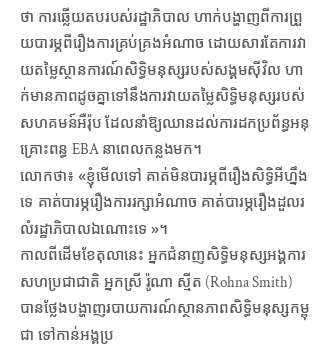ថា ការឆ្លើយតបរបស់រដ្ឋាភិបាល ហាក់បង្ហាញពីការព្រួយបារម្ភពីរឿងការគ្រប់គ្រងអំណាច ដោយសារតែការវាយតម្លៃស្ថានការណ៍សិទ្ធិមនុស្សរបស់សង្គមស៊ីវិល ហាក់មានភាពដូចគ្នាទៅនឹងការវាយតម្លៃសិទ្ធិមនុស្សរបស់សហគមន៍អឺរ៉ុប ដែលនាំឱ្យឈានដល់ការដកប្រព័ន្ធអនុគ្រោះពន្ធ EBA នាពេលកន្លងមក។
លោកថា៖ «ខ្ញុំមើលទៅ គាត់មិនបារម្ភពីរឿងសិទ្ធិអីហ្នឹងទេ គាត់បារម្ភរឿងការរក្សាអំណាច គាត់បារម្ភរឿងដួលរលំរដ្ឋាភិបាលឯណោះទេ »។
កាលពីដើមខែតុលានេះ អ្នកជំនាញសិទ្ធិមនុស្សអង្គការសហប្រជាជាតិ អ្នកស្រី រ៉ូណា ស្មីត (Rohna Smith) បានថ្លែងបង្ហាញរបាយការណ៍ស្ថានភាពសិទ្ធិមនុស្សកម្ពុជា ទៅកាន់អង្គប្រ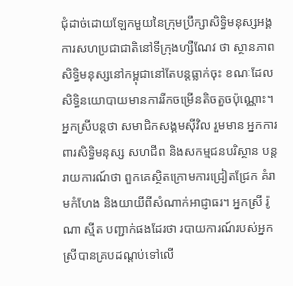ជុំដាច់ដោយឡែកមួយនៃក្រុមប្រឹក្សាសិទ្ធិមនុស្សអង្គការសហប្រជាជាតិនៅទីក្រុងហ្សឺណែវ ថា ស្ថានភាពសិទ្ធិមនុស្សនៅកម្ពុជានៅតែបន្តធ្លាក់ចុះ ខណៈដែលសិទ្ធិនយោបាយមានការរីកចម្រើនតិចតួចប៉ុណ្ណោះ។
អ្នកស្រីបន្តថា សមាជិកសង្គមស៊ីវិល រួមមាន អ្នកការពារសិទ្ធិមនុស្ស សហជីព និងសកម្មជនបរិស្ថាន បន្តរាយការណ៍ថា ពួកគេស្ថិតក្រោមការជ្រៀតជ្រែក គំរាមកំហែង និងយាយីពីសំណាក់អាជ្ញាធរ។ អ្នកស្រី រ៉ូណា ស្មីត បញ្ជាក់ផងដែរថា របាយការណ៍របស់អ្នកស្រីបានគ្របដណ្ដប់ទៅលើ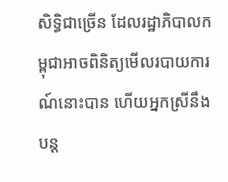សិទ្ធិជាច្រើន ដែលរដ្ឋាភិបាលកម្ពុជាអាចពិនិត្យមើលរបាយការណ៍នោះបាន ហើយអ្នកស្រីនឹងបន្ត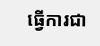ធ្វើការជា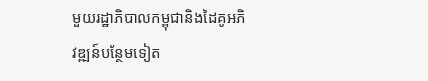មួយរដ្ឋាភិបាលកម្ពុជានិងដៃគូអភិវឌ្ឍន៍បន្ថែមទៀត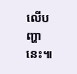លើបញ្ហានេះ៕